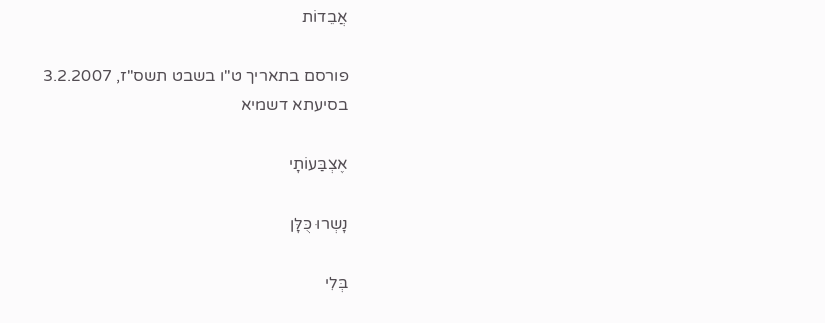אֲבֵדוֹת

פורסם בתאריך ט"ו בשבט תשס"ז, 3.2.2007
בסיעתא דשמיא

אֶצְבַּעוֹתָי

נָשְרוּ כֻּלָּן

בְּלִי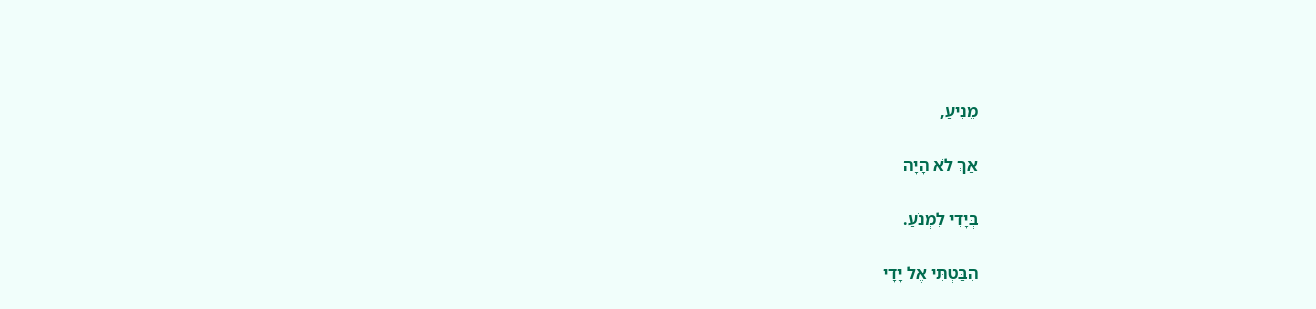מֵנִיעַ,

אַךְ לֹא הָיָה

בְּיָדִי לִמְנֹעַ.

הִבַּטְתִּי אֶל יָדָי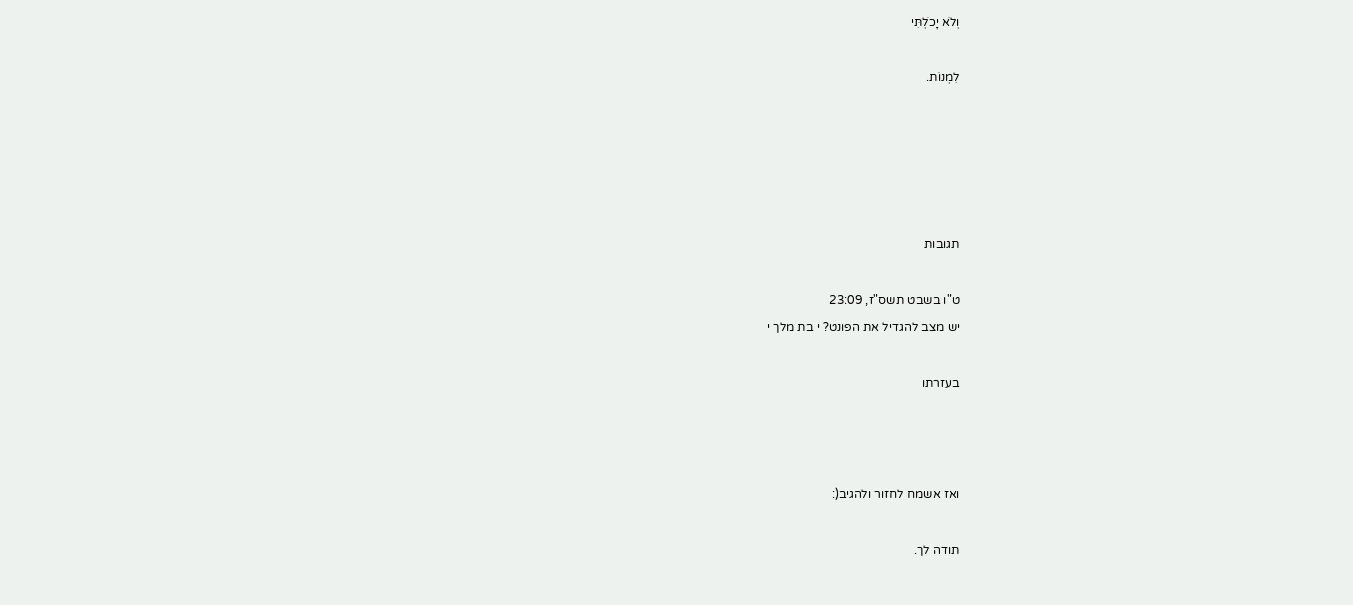וְלֹא יָכֹלְתִּי

לִמְנוֹת.





תגובות

ט"ו בשבט תשס"ז, 23:09
יש מצב להגדיל את הפונט? י בת מלך י

בעזרתו



ואז אשמח לחזור ולהגיב(:

תודה לך.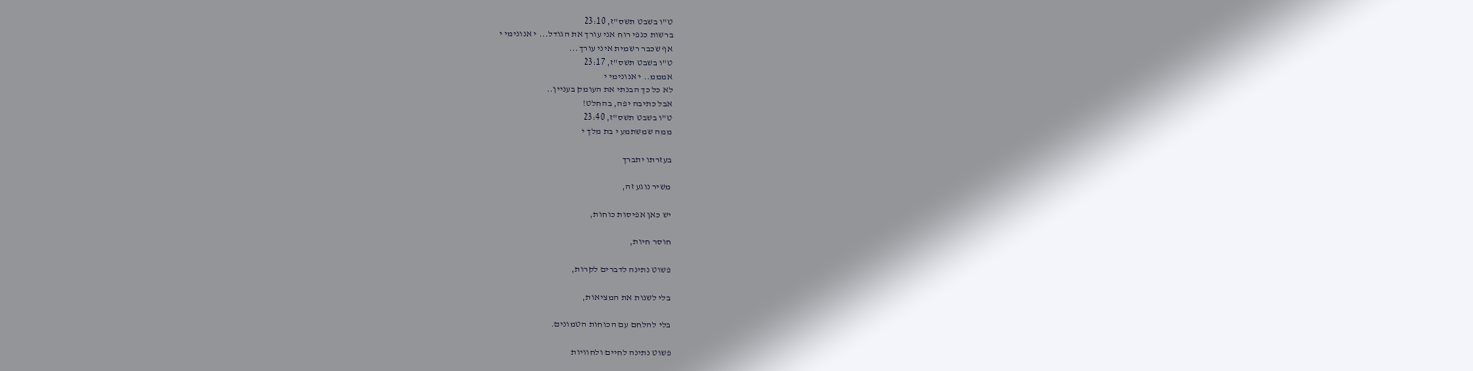ט"ו בשבט תשס"ז, 23:10
ברשות כנפי רוח אני עורך את הגודל... י אנונימי י
אף שכבר רשמית איני עורך...
ט"ו בשבט תשס"ז, 23:17
אמממ.. י אנונימי י
לא כל כך הבנתי את העומק בעניין..
אבל כתיבה יפה, בהחלט!
ט"ו בשבט תשס"ז, 23:40
ממה שמשתמע י בת מלך י

בעזרתו יתברך

משיר נוגע זה,

יש כאן אפיסות כוחות,

חוסר חיות,

פשוט נתינה לדברים לקרות,

בלי לשנות את המציאות,

בלי להלחם עם הכוחות הטמונים.

פשוט נתינה לחיים ולחוויות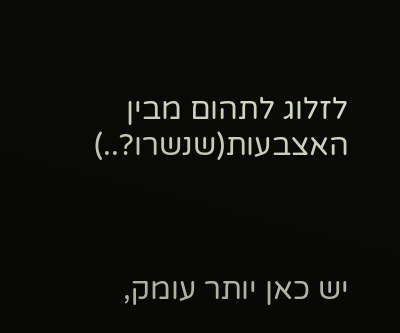לזלוג לתהום מבין האצבעות(שנשרו?..)



יש כאן יותר עומק,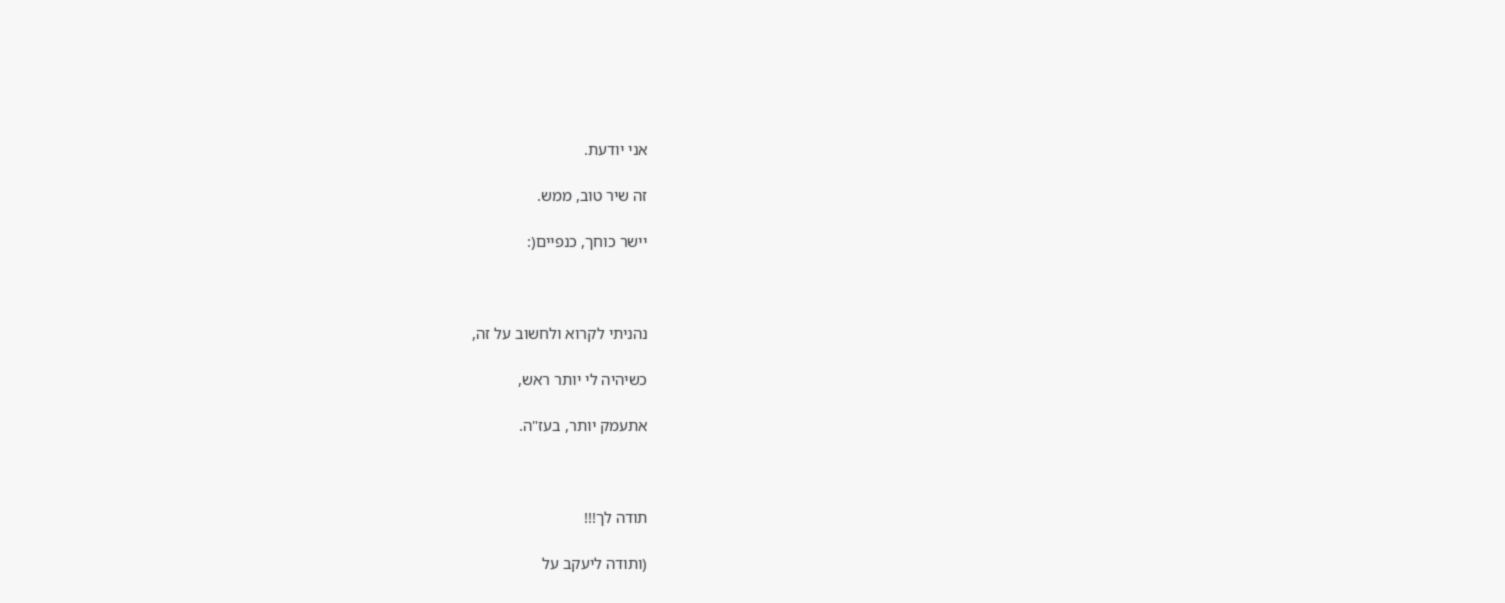אני יודעת.

זה שיר טוב, ממש.

יישר כוחך, כנפיים(:



נהניתי לקרוא ולחשוב על זה,

כשיהיה לי יותר ראש,

אתעמק יותר, בעז"ה.



תודה לך!!!

(ותודה ליעקב על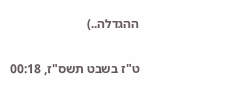ההגדלה..)

ט"ז בשבט תשס"ז, 00:18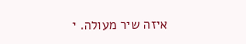איזה שיר מעולה. י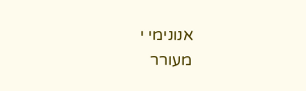אנונימי י
מעורר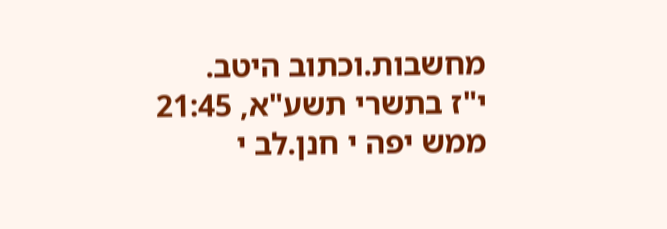מחשבות.וכתוב היטב.
י"ז בתשרי תשע"א, 21:45
ממש יפה י חנן.לב י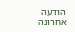הודעה אחרונה